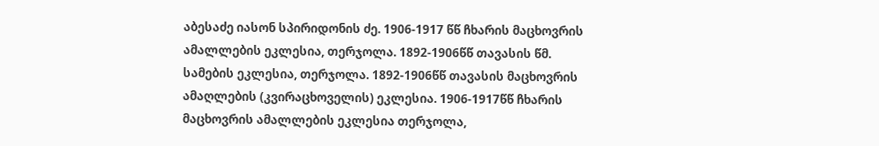აბესაძე იასონ სპირიდონის ძე. 1906-1917 წწ ჩხარის მაცხოვრის ამალლების ეკლესია, თერჯოლა. 1892-1906წწ თავასის წმ. სამების ეკლესია, თერჯოლა. 1892-1906წწ თავასის მაცხოვრის ამაღლების (კვირაცხოველის) ეკლესია. 1906-1917წწ ჩხარის მაცხოვრის ამალლების ეკლესია თერჯოლა,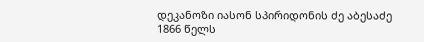დეკანოზი იასონ სპირიდონის ძე აბესაძე 1866 წელს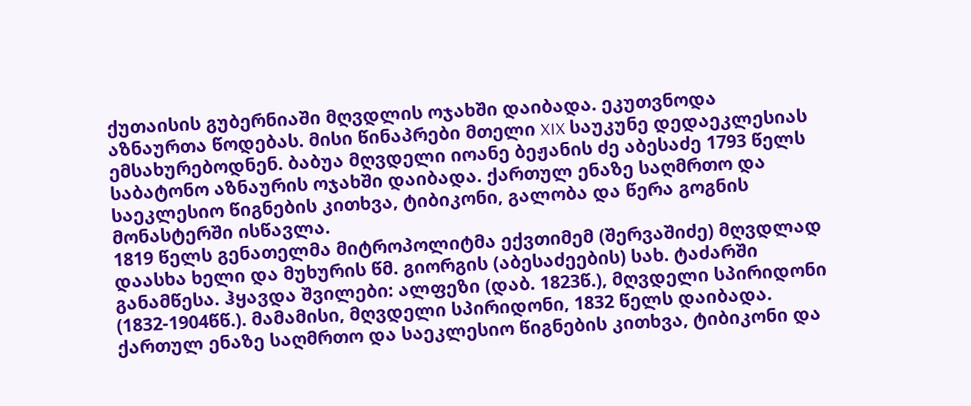ქუთაისის გუბერნიაში მღვდლის ოჯახში დაიბადა. ეკუთვნოდა აზნაურთა წოდებას. მისი წინაპრები მთელი XIX საუკუნე დედაეკლესიას ემსახურებოდნენ. ბაბუა მღვდელი იოანე ბეჟანის ძე აბესაძე 1793 წელს საბატონო აზნაურის ოჯახში დაიბადა. ქართულ ენაზე საღმრთო და საეკლესიო წიგნების კითხვა, ტიბიკონი, გალობა და წერა გოგნის მონასტერში ისწავლა.
1819 წელს გენათელმა მიტროპოლიტმა ექვთიმემ (შერვაშიძე) მღვდლად დაასხა ხელი და მუხურის წმ. გიორგის (აბესაძეების) სახ. ტაძარში განამწესა. ჰყავდა შვილები: ალფეზი (დაბ. 1823წ.), მღვდელი სპირიდონი (1832-1904წწ.). მამამისი, მღვდელი სპირიდონი, 1832 წელს დაიბადა. ქართულ ენაზე საღმრთო და საეკლესიო წიგნების კითხვა, ტიბიკონი და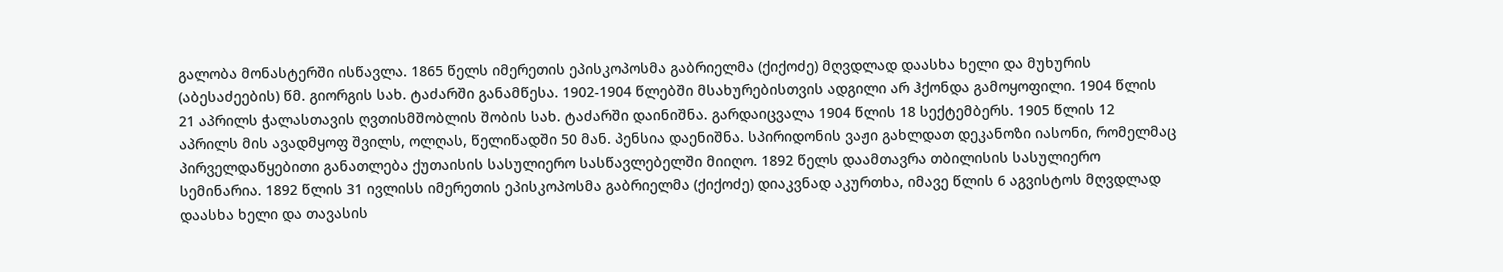გალობა მონასტერში ისწავლა. 1865 წელს იმერეთის ეპისკოპოსმა გაბრიელმა (ქიქოძე) მღვდლად დაასხა ხელი და მუხურის (აბესაძეების) წმ. გიორგის სახ. ტაძარში განამწესა. 1902-1904 წლებში მსახურებისთვის ადგილი არ ჰქონდა გამოყოფილი. 1904 წლის 21 აპრილს ჭალასთავის ღვთისმშობლის შობის სახ. ტაძარში დაინიშნა. გარდაიცვალა 1904 წლის 18 სექტემბერს. 1905 წლის 12 აპრილს მის ავადმყოფ შვილს, ოლღას, წელიწადში 50 მან. პენსია დაენიშნა. სპირიდონის ვაჟი გახლდათ დეკანოზი იასონი, რომელმაც პირველდაწყებითი განათლება ქუთაისის სასულიერო სასწავლებელში მიიღო. 1892 წელს დაამთავრა თბილისის სასულიერო სემინარია. 1892 წლის 31 ივლისს იმერეთის ეპისკოპოსმა გაბრიელმა (ქიქოძე) დიაკვნად აკურთხა, იმავე წლის 6 აგვისტოს მღვდლად დაასხა ხელი და თავასის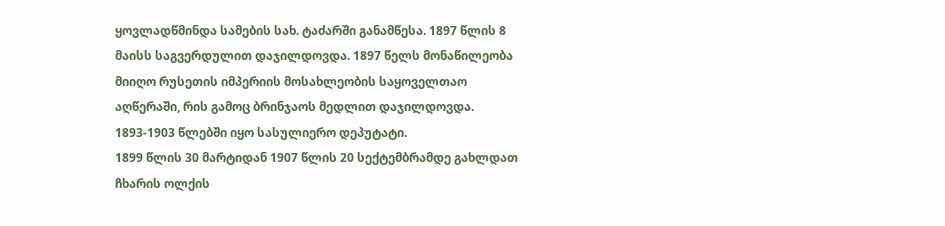ყოვლადწმინდა სამების სახ. ტაძარში განამწესა. 1897 წლის 8 მაისს საგვერდულით დაჯილდოვდა. 1897 წელს მონაწილეობა მიიღო რუსეთის იმპერიის მოსახლეობის საყოველთაო აღწერაში, რის გამოც ბრინჯაოს მედლით დაჯილდოვდა. 1893-1903 წლებში იყო სასულიერო დეპუტატი.
1899 წლის 30 მარტიდან 1907 წლის 20 სექტემბრამდე გახლდათ ჩხარის ოლქის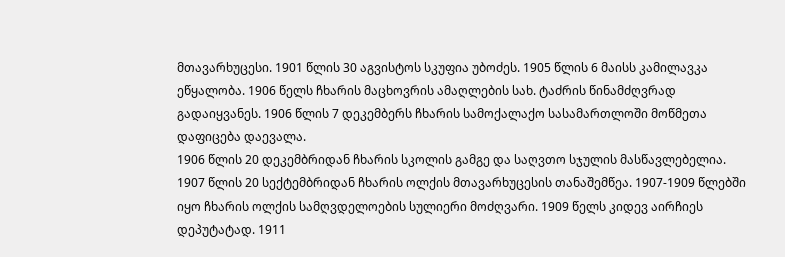მთავარხუცესი. 1901 წლის 30 აგვისტოს სკუფია უბოძეს. 1905 წლის 6 მაისს კამილავკა ეწყალობა. 1906 წელს ჩხარის მაცხოვრის ამაღლების სახ. ტაძრის წინამძღვრად გადაიყვანეს. 1906 წლის 7 დეკემბერს ჩხარის სამოქალაქო სასამართლოში მოწმეთა დაფიცება დაევალა.
1906 წლის 20 დეკემბრიდან ჩხარის სკოლის გამგე და საღვთო სჯულის მასწავლებელია. 1907 წლის 20 სექტემბრიდან ჩხარის ოლქის მთავარხუცესის თანაშემწეა. 1907-1909 წლებში იყო ჩხარის ოლქის სამღვდელოების სულიერი მოძღვარი. 1909 წელს კიდევ აირჩიეს დეპუტატად. 1911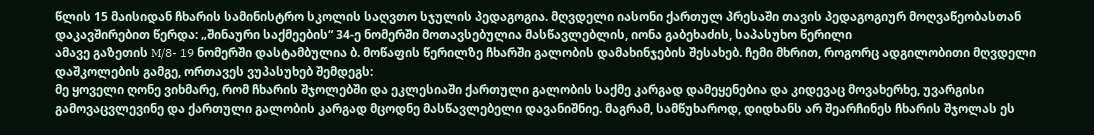წლის 15 მაისიდან ჩხარის სამინისტრო სკოლის საღვთო სჯულის პედაგოგია. მღვდელი იასონი ქართულ პრესაში თავის პედაგოგიურ მოღვაწეობასთან დაკავშირებით წერდა: „შინაური საქმეების“ 34-ე ნომერში მოთავსებულია მასწავლებლის, იონა გაბეხაძის, საპასუხო წერილი
ამავე გაზეთის M/8- 19 ნომერში დასტამბულია ბ. მოწაფის წერილზე ჩხარში გალობის დამახინჯების შესახებ. ჩემი მხრით, როგორც ადგილობითი მღვდელი დაშკოლების გამგე, ორთავეს ვუპასუხებ შემდეგს:
მე ყოველი ღონე ვიხმარე, რომ ჩხარის შჯოლებში და ეკლესიაში ქართული გალობის საქმე კარგად დამეყენებია და კიდევაც მოვახერხე, უვარგისი გამოვაცვლევინე და ქართული გალობის კარგად მცოდნე მასწავლებელი დავანიშნიე. მაგრამ, სამწუხაროდ, დიდხანს არ შეარჩინეს ჩხარის შჯოლას ეს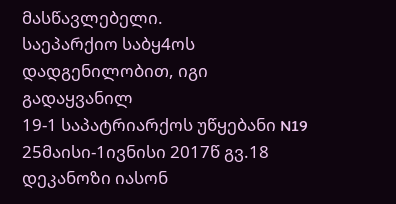მასწავლებელი.
საეპარქიო საბყ4ოს დადგენილობით, იგი გადაყვანილ
19-1 საპატრიარქოს უწყებანი N19 25მაისი-1ივნისი 2017წ გვ.18
დეკანოზი იასონ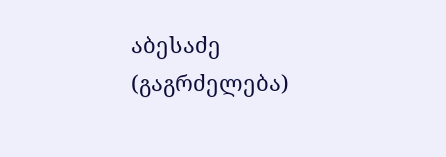აბესაძე (გაგრძელება)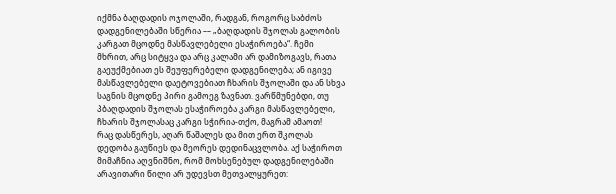იქმნა ბაღდადის ოჯოლაში, რადგან, როგორც საბძოს დადგენილებაში სწერია –– „ბაღდადის შჯოლას გალობის კარგათ მცოდნე მასწავლებელი ესაჭიროება“. ჩემი მხრით, არც სიტყვა და არც კალამი არ დამიზოგავს, რათა გაეუქმებიათ ეს შეუფერებელი დადგენილება; ან იგივე მასწავლებელი დაეტოვებიათ ჩხარის შჯოლაში და ან სხვა საგნის მცოდნე პირი გამოეგ ზავნათ. ვარწმუნებდი, თუ პბაღდადის შჯოლას ესაჭიროება კარგი მასწავლებელი, ჩხარის შჯოლასაც კარგი სჭირია-თქო, მაგრამ ამაოთ!
რაც დასწერეს, აღარ წაშალეს და მით ერთ შკოლას დედობა გაუწიეს და მეორეს დედინაცვლობა. აქ საჭიროთ მიმაჩნია აღვნიშნო, რომ მოხსენებულ დადგენილებაში არავითარი წილი არ უდევსთ მეთვალყურეთ: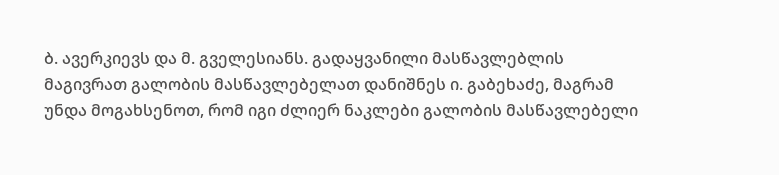ბ. ავერკიევს და მ. გველესიანს. გადაყვანილი მასწავლებლის მაგივრათ გალობის მასწავლებელათ დანიშნეს ი. გაბეხაძე, მაგრამ უნდა მოგახსენოთ, რომ იგი ძლიერ ნაკლები გალობის მასწავლებელი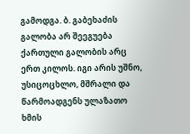გამოდგა. ბ. გაბეხაძის გალობა არ შეეგუება ქართული გალობის არც ერთ კილოს. იგი არის უშნო, უსიცოცხლო, მშრალი და წარმოადგენს ულაზათო ხმის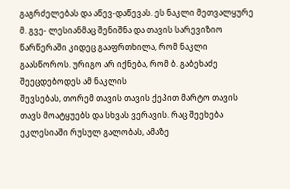გაგრძელებას და აწევ-დაწევას. ეს ნაკლი მეთვალყურე მ. გვე- ლესიანმაც შენიშნა და თავის სარევიზიო წარწერაში კიდეც გააფრთხილა, რომ ნაკლი გაასწოროს. ურიგო არ იქნება, რომ ბ. გაბეხაძე შეეცდებოდეს ამ ნაკლის
შევსებას, თორემ თავის თავის ქეპით მარტო თავის თავს მოატყუებს და სხვას ვერავის. რაც შეეხება ეკლესიაში რუსულ გალობას, ამაზე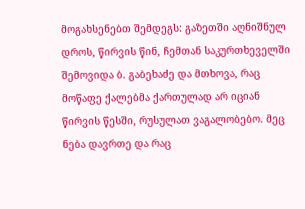მოგახსენებთ შემდეგს: გაზეთში აღნიშნულ დროს, წირვის წინ, ჩემთან საკურთხეველში შემოვიდა ბ. გაბეხაძე და მთხოვა, რაც მოწაფე ქალებმა ქართულად არ იციან წირვის წესში, რუსულათ ვაგალობებო. მეც ნება დავრთე და რაც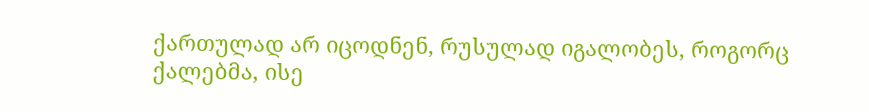ქართულად არ იცოდნენ, რუსულად იგალობეს, როგორც ქალებმა, ისე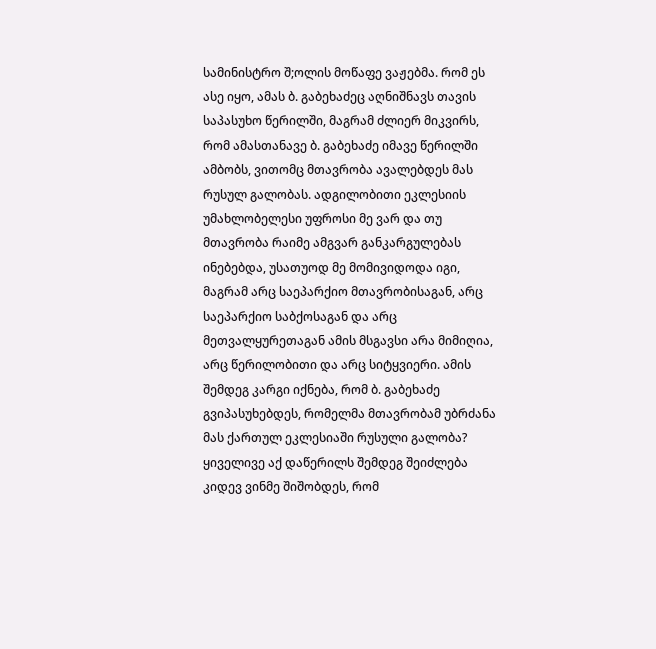სამინისტრო შ;ოლის მოწაფე ვაჟებმა. რომ ეს ასე იყო, ამას ბ. გაბეხაძეც აღნიშნავს თავის საპასუხო წერილში, მაგრამ ძლიერ მიკვირს, რომ ამასთანავე ბ. გაბეხაძე იმავე წერილში ამბობს, ვითომც მთავრობა ავალებდეს მას რუსულ გალობას. ადგილობითი ეკლესიის უმახლობელესი უფროსი მე ვარ და თუ მთავრობა რაიმე ამგვარ განკარგულებას ინებებდა, უსათუოდ მე მომივიდოდა იგი, მაგრამ არც საეპარქიო მთავრობისაგან, არც საეპარქიო საბქოსაგან და არც მეთვალყურეთაგან ამის მსგავსი არა მიმიღია, არც წერილობითი და არც სიტყვიერი. ამის შემდეგ კარგი იქნება, რომ ბ. გაბეხაძე გვიპასუხებდეს, რომელმა მთავრობამ უბრძანა მას ქართულ ეკლესიაში რუსული გალობა? ყიველივე აქ დაწერილს შემდეგ შეიძლება კიდევ ვინმე შიშობდეს, რომ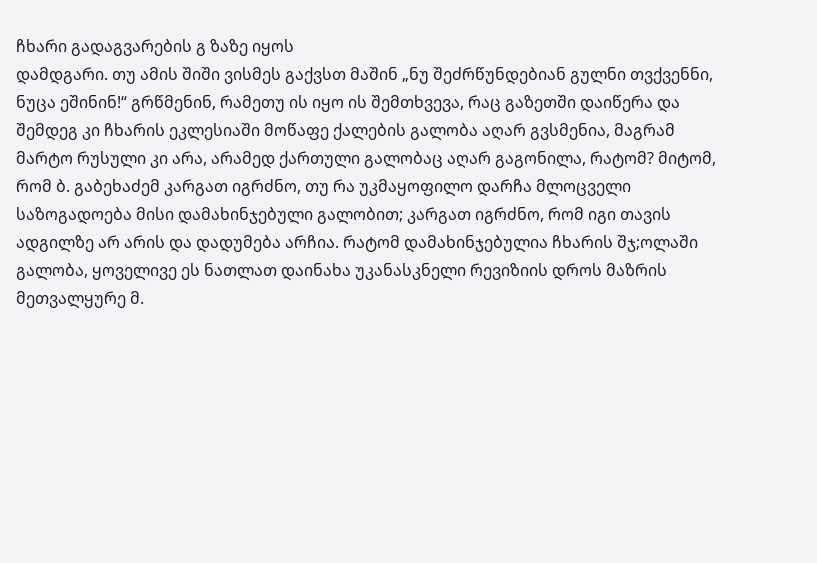ჩხარი გადაგვარების გ ზაზე იყოს
დამდგარი. თუ ამის შიში ვისმეს გაქვსთ მაშინ „ნუ შეძრწუნდებიან გულნი თვქვენნი, ნუცა ეშინინ!“ გრწმენინ, რამეთუ ის იყო ის შემთხვევა, რაც გაზეთში დაიწერა და შემდეგ კი ჩხარის ეკლესიაში მოწაფე ქალების გალობა აღარ გვსმენია, მაგრამ მარტო რუსული კი არა, არამედ ქართული გალობაც აღარ გაგონილა, რატომ? მიტომ, რომ ბ. გაბეხაძემ კარგათ იგრძნო, თუ რა უკმაყოფილო დარჩა მლოცველი საზოგადოება მისი დამახინჯებული გალობით; კარგათ იგრძნო, რომ იგი თავის ადგილზე არ არის და დადუმება არჩია. რატომ დამახინჯებულია ჩხარის შჯ;ოლაში გალობა, ყოველივე ეს ნათლათ დაინახა უკანასკნელი რევიზიის დროს მაზრის მეთვალყურე მ.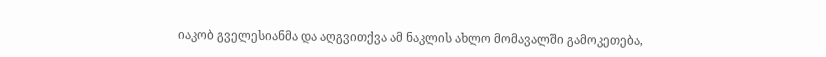იაკობ გველესიანმა და აღგვითქვა ამ ნაკლის ახლო მომავალში გამოკეთება,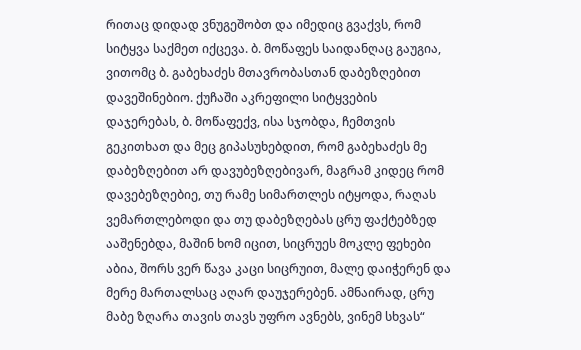რითაც დიდად ვნუგეშობთ და იმედიც გვაქვს, რომ სიტყვა საქმეთ იქცევა. ბ. მოწაფეს საიდანღაც გაუგია, ვითომც ბ. გაბეხაძეს მთავრობასთან დაბეზღებით დავეშინებიო. ქუჩაში აკრეფილი სიტყვების დაჯერებას, ბ. მოწაფექვ, ისა სჯობდა, ჩემთვის გეკითხათ და მეც გიპასუხებდით, რომ გაბეხაძეს მე დაბეზღებით არ დავუბეზღებივარ, მაგრამ კიდეც რომ დავებეზღებიე, თუ რამე სიმართლეს იტყოდა, რაღას ვემართლებოდი და თუ დაბეზღებას ცრუ ფაქტებზედ ააშენებდა, მაშინ ხომ იცით, სიცრუეს მოკლე ფეხები აბია, შორს ვერ წავა კაცი სიცრუით, მალე დაიჭერენ და მერე მართალსაც აღარ დაუჯერებენ. ამნაირად, ცრუ მაბე ზღარა თავის თავს უფრო ავნებს, ვინემ სხვას“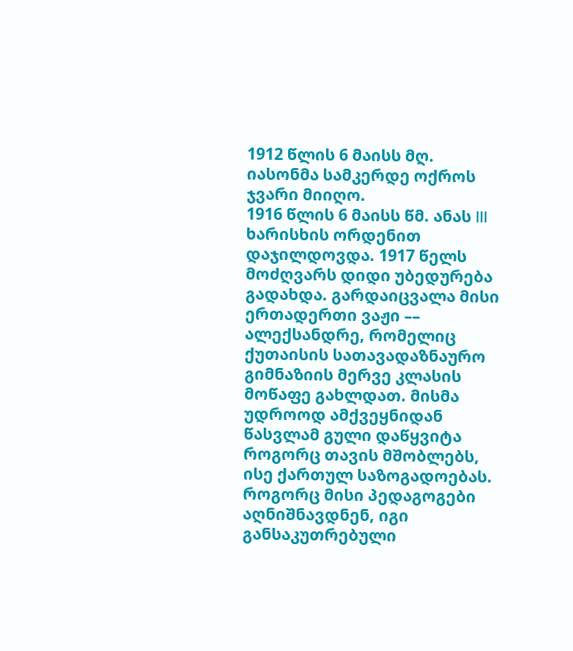1912 წლის 6 მაისს მღ. იასონმა სამკერდე ოქროს ჯვარი მიიღო.
1916 წლის 6 მაისს წმ. ანას III ხარისხის ორდენით დაჯილდოვდა. 1917 წელს მოძღვარს დიდი უბედურება გადახდა. გარდაიცვალა მისი ერთადერთი ვაჟი –– ალექსანდრე, რომელიც ქუთაისის სათავადაზნაურო გიმნაზიის მერვე კლასის მოწაფე გახლდათ. მისმა უდროოდ ამქვეყნიდან წასვლამ გული დაწყვიტა როგორც თავის მშობლებს, ისე ქართულ საზოგადოებას. როგორც მისი პედაგოგები აღნიშნავდნენ, იგი განსაკუთრებული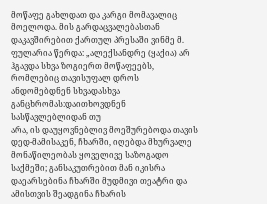მოწაფე გახლდათ და კარგი მომავალიც მოელოდა. მის გარდაცვალებასთან დაკავშირებით ქართულ პრესაში ვინმე მ. ფულარია წერდა: „ალექსანდრე (ყაქია) არ ჰგავდა სხვა ზოგიერთ მოწაფეებს,
რომლებიც თავისუფალ დროს ანდომებდნენ სხვადასხვა განცხრომას:დაითხოვდნენ სასწავლებლიდან თუ
არა, ის დაუყოვნებლივ მოეშურებოდა თავის დედ-მამისაკენ, ჩხარში, იღებდა მხურვალე მონაწილეობას ყოველივე საზოგადო საქმეში; განსაკუთრებით მან იკისრა დაეარსებინა ჩხარში მუდმივი თეატრი და ამისთვის შეადგინა ჩხარის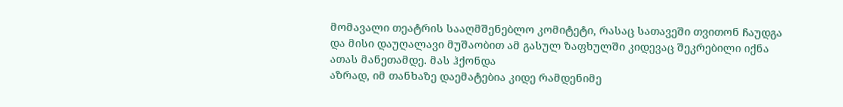მომავალი თეატრის სააღმშენებლო კომიტეტი, რასაც სათავეში თვითონ ჩაუდგა და მისი დაუღალავი მუშაობით ამ გასულ ზაფხულში კიდევაც შეკრებილი იქნა ათას მანეთამდე. მას ჰქონდა
აზრად, იმ თანხაზე დაემატებია კიდე რამდენიმე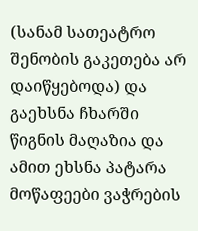(სანამ სათეატრო შენობის გაკეთება არ დაიწყებოდა) და გაეხსნა ჩხარში წიგნის მაღაზია და ამით ეხსნა პატარა მოწაფეები ვაჭრების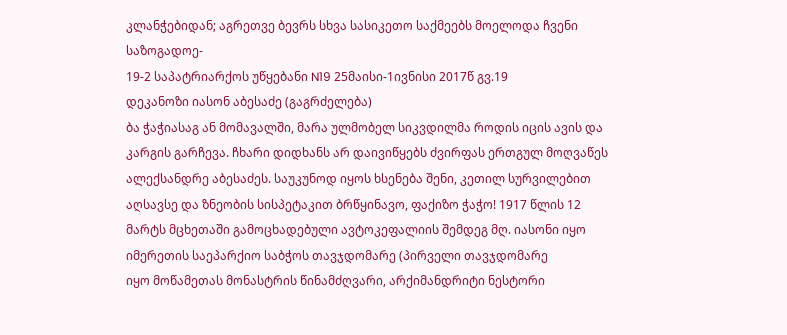კლანჭებიდან; აგრეთვე ბევრს სხვა სასიკეთო საქმეებს მოელოდა ჩვენი საზოგადოე-
19-2 საპატრიარქოს უწყებანი N19 25მაისი-1ივნისი 2017წ გვ.19
დეკანოზი იასონ აბესაძე (გაგრძელება)
ბა ჭაჭიასაგ ან მომავალში, მარა ულმობელ სიკვდილმა როდის იცის ავის და კარგის გარჩევა. ჩხარი დიდხანს არ დაივიწყებს ძვირფას ერთგულ მოღვაწეს ალექსანდრე აბესაძეს. საუკუნოდ იყოს ხსენება შენი, კეთილ სურვილებით აღსავსე და ზნეობის სისპეტაკით ბრწყინავო, ფაქიზო ჭაჭო! 1917 წლის 12 მარტს მცხეთაში გამოცხადებული ავტოკეფალიის შემდეგ მღ. იასონი იყო იმერეთის საეპარქიო საბჭოს თავჯდომარე (პირველი თავჯდომარე
იყო მოწამეთას მონასტრის წინამძღვარი, არქიმანდრიტი ნესტორი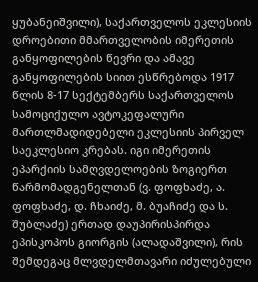ყუბანეიშვილი), საქართველოს ეკლესიის დროებითი მმართველობის იმერეთის განყოფილების წევრი და ამავე განყოფილების სიით ესწრებოდა 1917 წლის 8-17 სექტემბერს საქართველოს სამოციქულო ავტოკეფალური მართლმადიდებელი ეკლესიის პირველ საეკლესიო კრებას. იგი იმერეთის ეპარქიის სამღვდელოების ზოგიერთ წარმომადგენელთან (ვ. ფოფხაძე, ა. ფოფხაძე, დ. ჩხაიძე, მ. ბუაჩიძე და ს. შუბლაძე) ერთად დაუპირისპირდა ეპისკოპოს გიორგის (ალადაშვილი), რის შემდეგაც მლვდელმთავარი იძულებული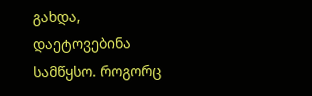გახდა, დაეტოვებინა სამწყსო. როგორც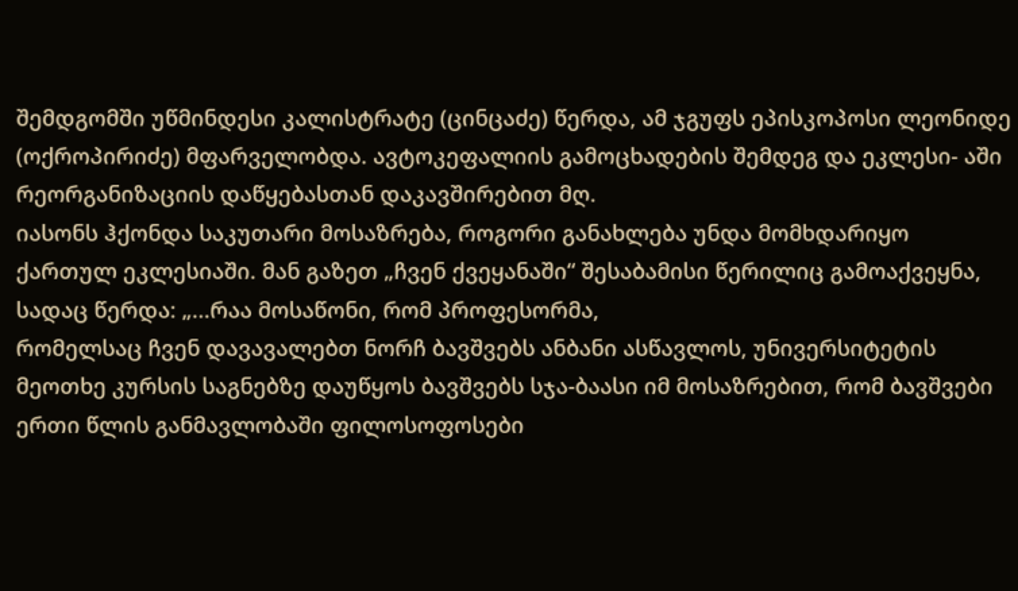შემდგომში უწმინდესი კალისტრატე (ცინცაძე) წერდა, ამ ჯგუფს ეპისკოპოსი ლეონიდე (ოქროპირიძე) მფარველობდა. ავტოკეფალიის გამოცხადების შემდეგ და ეკლესი- აში რეორგანიზაციის დაწყებასთან დაკავშირებით მღ.
იასონს ჰქონდა საკუთარი მოსაზრება, როგორი განახლება უნდა მომხდარიყო ქართულ ეკლესიაში. მან გაზეთ „ჩვენ ქვეყანაში“ შესაბამისი წერილიც გამოაქვეყნა, სადაც წერდა: „...რაა მოსაწონი, რომ პროფესორმა,
რომელსაც ჩვენ დავავალებთ ნორჩ ბავშვებს ანბანი ასწავლოს, უნივერსიტეტის მეოთხე კურსის საგნებზე დაუწყოს ბავშვებს სჯა-ბაასი იმ მოსაზრებით, რომ ბავშვები ერთი წლის განმავლობაში ფილოსოფოსები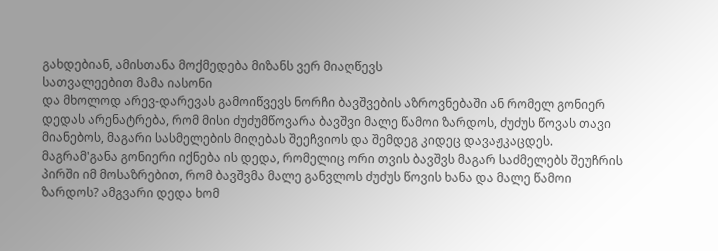გახდებიან, ამისთანა მოქმედება მიზანს ვერ მიაღწევს
სათვალეებით მამა იასონი
და მხოლოდ არევ-დარევას გამოიწვევს ნორჩი ბავშვების აზროვნებაში ან რომელ გონიერ დედას არენატრება, რომ მისი ძუძუმწოვარა ბავშვი მალე წამოი ზარდოს, ძუძუს წოვას თავი მიანებოს, მაგარი სასმელების მიღებას შეეჩვიოს და შემდეგ კიდეც დავაჟკაცდეს. მაგრამ'განა გონიერი იქნება ის დედა, რომელიც ორი თვის ბავშვს მაგარ საძმელებს შეუჩრის პირში იმ მოსაზრებით, რომ ბავშვმა მალე განვლოს ძუძუს წოვის ხანა და მალე წამოი ზარდოს? ამგვარი დედა ხომ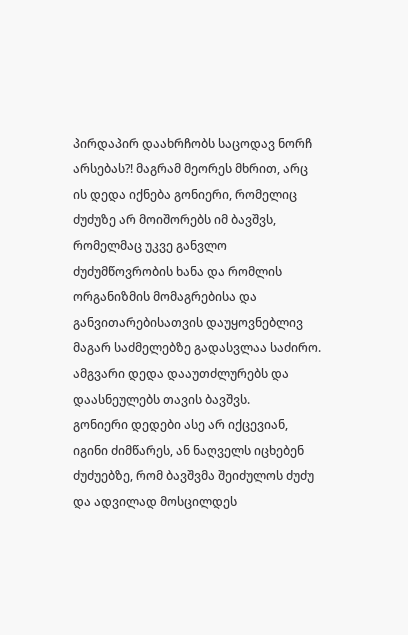პირდაპირ დაახრჩობს საცოდავ ნორჩ არსებას?! მაგრამ მეორეს მხრით, არც ის დედა იქნება გონიერი, რომელიც ძუძუზე არ მოიშორებს იმ ბავშვს, რომელმაც უკვე განვლო ძუძუმწოვრობის ხანა და რომლის ორგანიზმის მომაგრებისა და განვითარებისათვის დაუყოვნებლივ მაგარ საძმელებზე გადასვლაა საძირო. ამგვარი დედა დააუთძლურებს და დაასნეულებს თავის ბავშვს.
გონიერი დედები ასე არ იქცევიან, იგინი ძიმწარეს, ან ნაღველს იცხებენ ძუძუებზე, რომ ბავშვმა შეიძულოს ძუძუ და ადვილად მოსცილდეს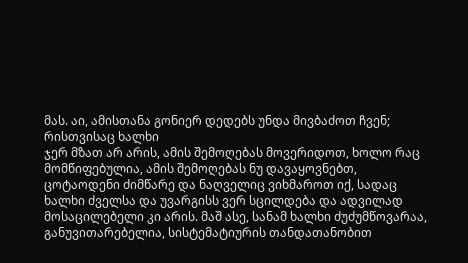მას. აი, ამისთანა გონიერ დედებს უნდა მივბაძოთ ჩვენ; რისთვისაც ხალხი
ჯერ მზათ არ არის, ამის შემოღებას მოვერიდოთ, ხოლო რაც მომწიფებულია, ამის შემოღებას ნუ დავაყოვნებთ, ცოტაოდენი ძიმწარე და ნაღველიც ვიხმაროთ იქ, სადაც ხალხი ძველსა და უვარგისს ვერ სცილდება და ადვილად მოსაცილებელი კი არის. მაშ ასე, სანამ ხალხი ძუძუმწოვარაა, განუვითარებელია, სისტემატიურის თანდათანობით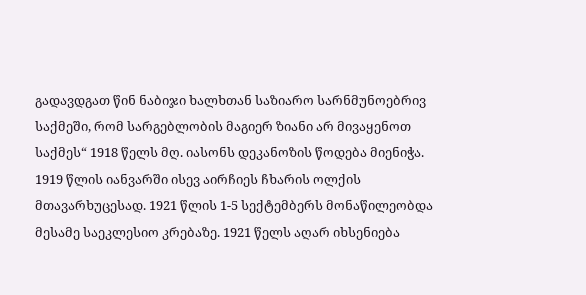გადავდგათ წინ ნაბიჯი ხალხთან საზიარო სარნმუნოებრივ საქმეში, რომ სარგებლობის მაგიერ ზიანი არ მივაყენოთ საქმეს“ 1918 წელს მღ. იასონს დეკანოზის წოდება მიენიჭა. 1919 წლის იანვარში ისევ აირჩიეს ჩხარის ოლქის მთავარხუცესად. 1921 წლის 1-5 სექტემბერს მონაწილეობდა მესამე საეკლესიო კრებაზე. 1921 წელს აღარ იხსენიება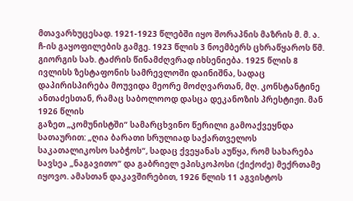მთავარხუცესად. 1921-1923 წლებში იყო შორაპნის მაზრის მ. მ. ა. ჩ-ის გაყოფილების გამგე. 1923 წლის 3 ნოემბერს ცხრაწყაროს წმ. გიორგის სახ. ტაძრის წინამძღვრად იხსენიება. 1925 წლის 8 ივლისს ზესტაფონის სამრევლოში დაინიშნა, სადაც დაპირისპირება მოუვიდა მეორე მოძღვართან, მღ. კონსტანტინე ანთაძესთან, რამაც საბოლოოდ დასცა დეკანოზის პრესტიჟი. მან 1926 წლის
გაზეთ „კომუნისტში“ სამარცხვინო წერილი გამოაქვეყნდა სათაურით: „ღია ბარათი სრულიად საქართველოს საკათალიკოსო საბჭოს“, სადაც ქვეყანას აუწყა, რომ სახარება სავსეა „ნაგავითო“ და გაბრიელ ეპისკოპოსი (ქიქოძე) მექრთამე იყოვო. ამასთან დაკავშირებით, 1926 წლის 11 აგვისტოს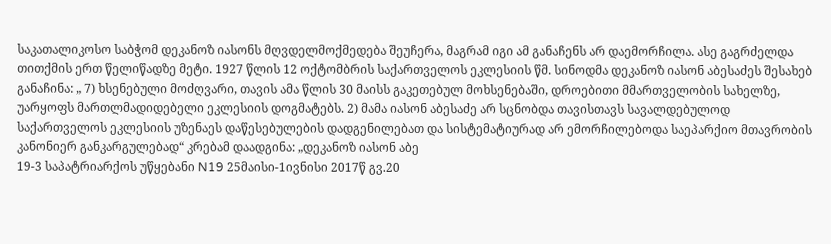საკათალიკოსო საბჭომ დეკანოზ იასონს მღვდელმოქმედება შეუჩერა, მაგრამ იგი ამ განაჩენს არ დაემორჩილა. ასე გაგრძელდა თითქმის ერთ წელიწადზე მეტი. 1927 წლის 12 ოქტომბრის საქართველოს ეკლესიის წმ. სინოდმა დეკანოზ იასონ აბესაძეს შესახებ განაჩინა: „ 7) ხსენებული მოძღვარი, თავის ამა წლის 30 მაისს გაკეთებულ მოხსენებაში, დროებითი მმართველობის სახელზე, უარყოფს მართლმადიდებელი ეკლესიის დოგმატებს. 2) მამა იასონ აბესაძე არ სცნობდა თავისთავს სავალდებულოდ საქართველოს ეკლესიის უზენაეს დაწესებულების დადგენილებათ და სისტემატიურად არ ემორჩილებოდა საეპარქიო მთავრობის კანონიერ განკარგულებად“ კრებამ დაადგინა: „დეკანოზ იასონ აბე
19-3 საპატრიარქოს უწყებანი N19 25მაისი-1ივნისი 2017წ გვ.20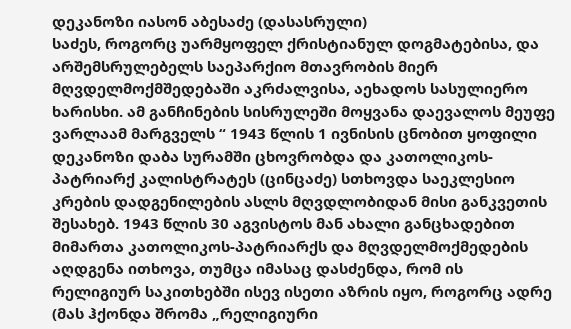დეკანოზი იასონ აბესაძე (დასასრული)
საძეს, როგორც უარმყოფელ ქრისტიანულ დოგმატებისა, და არშემსრულებელს საეპარქიო მთავრობის მიერ მღვდელმოქმშედებაში აკრძალვისა, აეხადოს სასულიერო ხარისხი. ამ განჩინების სისრულეში მოყვანა დაევალოს მეუფე ვარლაამ მარგველს “ 1943 წლის 1 ივნისის ცნობით ყოფილი დეკანოზი დაბა სურამში ცხოვრობდა და კათოლიკოს-პატრიარქ კალისტრატეს (ცინცაძე) სთხოვდა საეკლესიო კრების დადგენილების ასლს მღვდლობიდან მისი განკვეთის შესახებ. 1943 წლის 30 აგვისტოს მან ახალი განცხადებით მიმართა კათოლიკოს-პატრიარქს და მღვდელმოქმედების აღდგენა ითხოვა, თუმცა იმასაც დასძენდა, რომ ის
რელიგიურ საკითხებში ისევ ისეთი აზრის იყო, როგორც ადრე (მას ჰქონდა შრომა „რელიგიური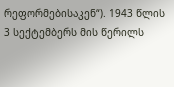რეფორმებისაკენ“). 1943 წლის 3 სექტემბერს მის წერილს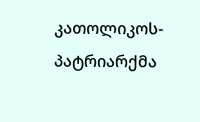კათოლიკოს-პატრიარქმა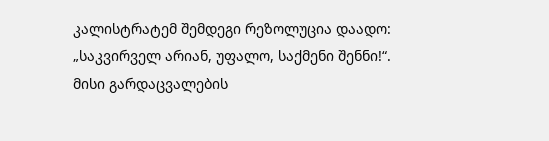კალისტრატემ შემდეგი რეზოლუცია დაადო: „საკვირველ არიან, უფალო, საქმენი შენნი!“. მისი გარდაცვალების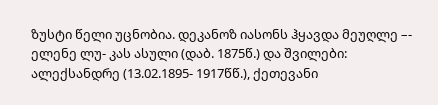ზუსტი წელი უცნობია. დეკანოზ იასონს ჰყავდა მეუღლე –- ელენე ლუ- კას ასული (დაბ. 1875წ.) და შვილები: ალექსანდრე (13.02.1895- 1917წწ.), ქეთევანი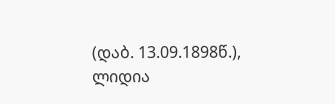(დაბ. 13.09.1898წ.), ლიდია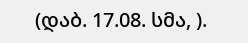(დაბ. 17.08. სმა, ).